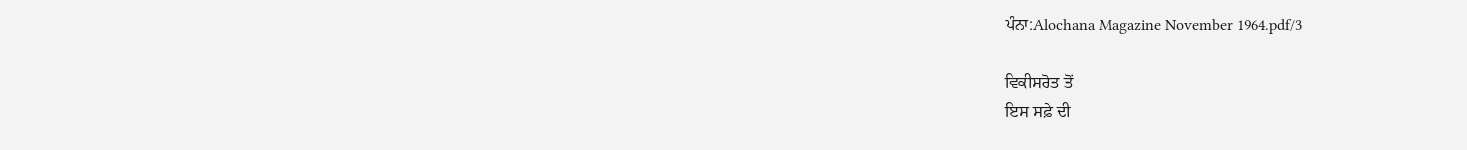ਪੰਨਾ:Alochana Magazine November 1964.pdf/3

ਵਿਕੀਸਰੋਤ ਤੋਂ
ਇਸ ਸਫ਼ੇ ਦੀ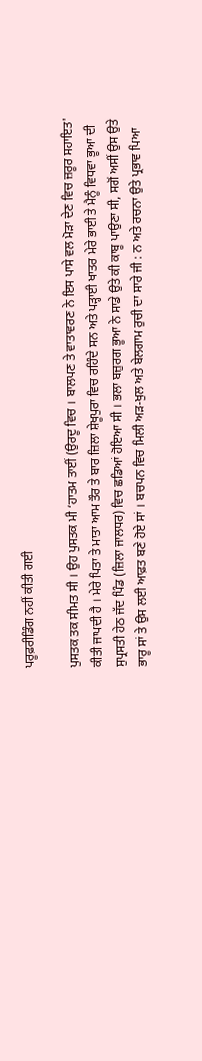ਪਰੂਫ਼ਰੀਡਿੰਗ ਨਹੀਂ ਕੀਤੀ ਗਈ

ਪੁਸਤਕ ਤਕ ਸੀਮਤ ਸੀ । ਉਹ ਪੁਸਤਕ ਮੀ ‘ਹਾਤਮ ਤਾਈਂ (ਉਰਦੂ ਵਿਚ । ਬਾਲਪਣ ਤੇ ਵਾਤਾਵਰਣ ਨੇ ਇਸ ਪਾਸੇ ਵਲ ਮੋੜਾ ਦੇਣ ਵਿਚ ਜ਼ਰੂਰ ਸਹਾਇਤ' ਕੀਤੀ ਜਾਪਦੀ ਹੈ । ਮੇਰੇ ਪਿਤਾ ਤੇ ਮਾਤਾ ਆਮ ਤੌਰ ਤੇ ਬਾਰ ਜ਼ਿਲਾ ਸ਼ੇਖੂਪੁਰਾ ਵਿਚ ਰਹਿੰਦੇ ਸਨ ਅਤੇ ਪੜ੍ਹਾਈ ਖਾਤਰ ਮੇਰੇ ਭਾਈ ਤੇ ਮੈਨੂੰ ਵਿਧਵਾ ਭੂਆ ਦੀ ਸੁਪ੍ਰਸਤੀ ਹੇਠ ਜੱਦ ਪਿੰਡ (ਜ਼ਿਲਾ ਜਾਲਧਰ) ਵਿਚ ਛਡਿਆਂ ਹੋਇਆ ਸੀ । ਭਲਾ ਬਜ਼ੁਰਗ ਭੂਆ ਨੇ ਸਾਡੇ ਉਤੇ ਕੀ ਕਾਬੂ ਪਾਉਣਾ ਸੀ, ਸਗੋਂ ਅਸੀਂ ਉਸ ਉਤੇ ਭਾਰੂ ਸਾਂ ਤੇ ਉਸ ਲਈ ਆਫ਼ਤ ਬਣੇ ਹੋਏ ਸਾਂ । ਬਚਪਨ ਵਿਚ ਮਿਲੀ ਅੜ-ਖੁਲ ਅਤੇ ਬੇਲਗਾਮ ਰੁਚੀ ਦਾ ਸਾਰੇ ਜੀ : ਨ ਅਤੇ ਰਚਨਾ ਉਤੇ ਪ੍ਰਭਾਵ ਪਿਆ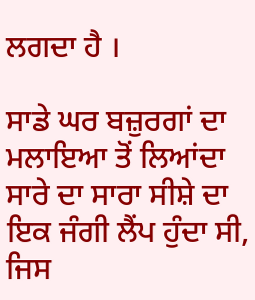ਲਗਦਾ ਹੈ ।

ਸਾਡੇ ਘਰ ਬਜ਼ੁਰਗਾਂ ਦਾ ਮਲਾਇਆ ਤੋਂ ਲਿਆਂਦਾ ਸਾਰੇ ਦਾ ਸਾਰਾ ਸੀਸ਼ੇ ਦਾ ਇਕ ਜੰਗੀ ਲੈਂਪ ਹੁੰਦਾ ਸੀ, ਜਿਸ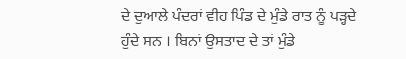ਦੇ ਦੁਆਲੇ ਪੰਦਰਾਂ ਵੀਹ ਪਿੰਡ ਦੇ ਮੁੰਡੇ ਰਾਤ ਨੂੰ ਪੜ੍ਹਦੇ ਹੁੰਦੇ ਸਨ । ਬਿਨਾਂ ਉਸਤਾਦ ਦੇ ਤਾਂ ਮੁੰਡੇ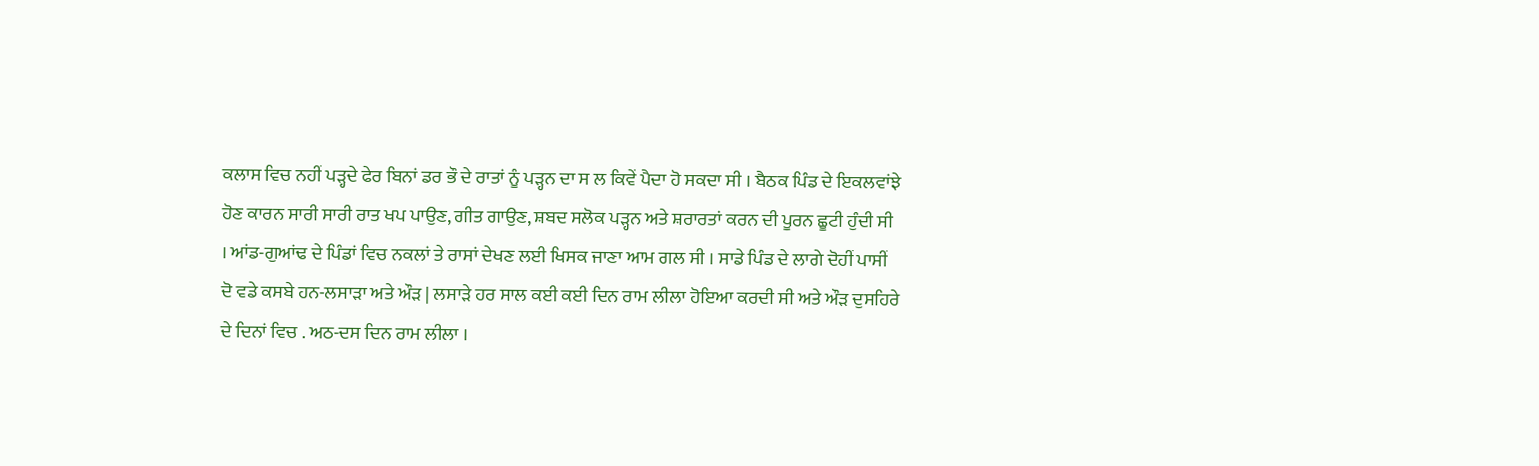ਕਲਾਸ ਵਿਚ ਨਹੀਂ ਪੜ੍ਹਦੇ ਫੇਰ ਬਿਨਾਂ ਡਰ ਭੌ ਦੇ ਰਾਤਾਂ ਨੂੰ ਪੜ੍ਹਨ ਦਾ ਸ ਲ ਕਿਵੇਂ ਪੈਦਾ ਹੋ ਸਕਦਾ ਸੀ । ਬੈਠਕ ਪਿੰਡ ਦੇ ਇਕਲਵਾਂਝੇ ਹੋਣ ਕਾਰਨ ਸਾਰੀ ਸਾਰੀ ਰਾਤ ਖਪ ਪਾਉਣ, ਗੀਤ ਗਾਉਣ, ਸ਼ਬਦ ਸਲੋਕ ਪੜ੍ਹਨ ਅਤੇ ਸ਼ਰਾਰਤਾਂ ਕਰਨ ਦੀ ਪੂਰਨ ਛੂਟੀ ਹੁੰਦੀ ਸੀ । ਆਂਡ-ਗੁਆਂਢ ਦੇ ਪਿੰਡਾਂ ਵਿਚ ਨਕਲਾਂ ਤੇ ਰਾਸਾਂ ਦੇਖਣ ਲਈ ਖਿਸਕ ਜਾਣਾ ਆਮ ਗਲ ਸੀ । ਸਾਡੇ ਪਿੰਡ ਦੇ ਲਾਗੇ ਦੋਹੀਂ ਪਾਸੀਂ ਦੋ ਵਡੇ ਕਸਬੇ ਹਨ-ਲਸਾੜਾ ਅਤੇ ਔੜ | ਲਸਾੜੇ ਹਰ ਸਾਲ ਕਈ ਕਈ ਦਿਨ ਰਾਮ ਲੀਲਾ ਹੋਇਆ ਕਰਦੀ ਸੀ ਅਤੇ ਔੜ ਦੁਸਹਿਰੇ ਦੇ ਦਿਨਾਂ ਵਿਚ . ਅਠ-ਦਸ ਦਿਨ ਰਾਮ ਲੀਲਾ ।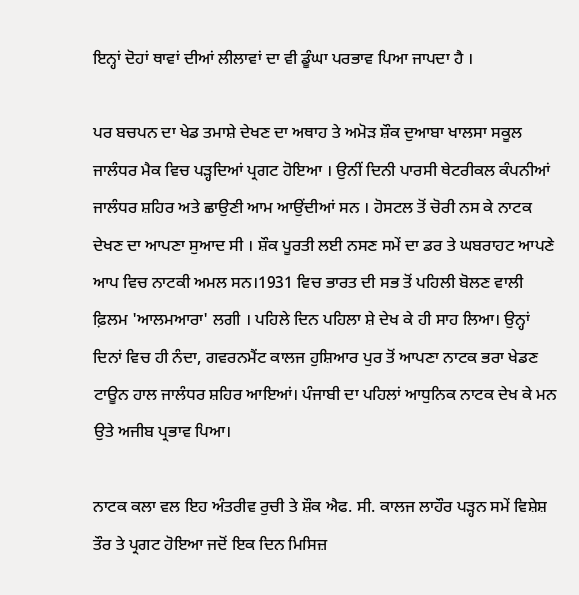ਇਨ੍ਹਾਂ ਦੋਹਾਂ ਥਾਵਾਂ ਦੀਆਂ ਲੀਲਾਵਾਂ ਦਾ ਵੀ ਡੂੰਘਾ ਪਰਭਾਵ ਪਿਆ ਜਾਪਦਾ ਹੈ ।

ਪਰ ਬਚਪਨ ਦਾ ਖੇਡ ਤਮਾਸ਼ੇ ਦੇਖਣ ਦਾ ਅਥਾਹ ਤੇ ਅਮੋੜ ਸ਼ੌਕ ਦੁਆਬਾ ਖਾਲਸਾ ਸਕੂਲ ਜਾਲੰਧਰ ਮੈਕ ਵਿਚ ਪੜ੍ਹਦਿਆਂ ਪ੍ਰਗਟ ਹੋਇਆ । ਉਨੀਂ ਦਿਨੀ ਪਾਰਸੀ ਥੇਟਰੀਕਲ ਕੰਪਨੀਆਂ ਜਾਲੰਧਰ ਸ਼ਹਿਰ ਅਤੇ ਛਾਉਣੀ ਆਮ ਆਉਂਦੀਆਂ ਸਨ । ਹੋਸਟਲ ਤੋਂ ਚੋਰੀ ਨਸ ਕੇ ਨਾਟਕ ਦੇਖਣ ਦਾ ਆਪਣਾ ਸੁਆਦ ਸੀ । ਸ਼ੌਕ ਪੂਰਤੀ ਲਈ ਨਸਣ ਸਮੇਂ ਦਾ ਡਰ ਤੇ ਘਬਰਾਹਟ ਆਪਣੇ ਆਪ ਵਿਚ ਨਾਟਕੀ ਅਮਲ ਸਨ।1931 ਵਿਚ ਭਾਰਤ ਦੀ ਸਭ ਤੋਂ ਪਹਿਲੀ ਬੋਲਣ ਵਾਲੀ ਫ਼ਿਲਮ 'ਆਲਮਆਰਾ' ਲਗੀ । ਪਹਿਲੇ ਦਿਨ ਪਹਿਲਾ ਸ਼ੇ ਦੇਖ ਕੇ ਹੀ ਸਾਹ ਲਿਆ। ਉਨ੍ਹਾਂ ਦਿਨਾਂ ਵਿਚ ਹੀ ਨੰਦਾ, ਗਵਰਨਮੈਂਟ ਕਾਲਜ ਹੁਸ਼ਿਆਰ ਪੁਰ ਤੋਂ ਆਪਣਾ ਨਾਟਕ ਭਰਾ ਖੇਡਣ ਟਾਊਨ ਹਾਲ ਜਾਲੰਧਰ ਸ਼ਹਿਰ ਆਇਆਂ। ਪੰਜਾਬੀ ਦਾ ਪਹਿਲਾਂ ਆਧੁਨਿਕ ਨਾਟਕ ਦੇਖ ਕੇ ਮਨ ਉਤੇ ਅਜੀਬ ਪ੍ਰਭਾਵ ਪਿਆ।

ਨਾਟਕ ਕਲਾ ਵਲ ਇਹ ਅੰਤਰੀਵ ਰੁਚੀ ਤੇ ਸ਼ੌਕ ਐਫ. ਸੀ. ਕਾਲਜ ਲਾਹੌਰ ਪੜ੍ਹਨ ਸਮੇਂ ਵਿਸ਼ੇਸ਼ ਤੌਰ ਤੇ ਪ੍ਰਗਟ ਹੋਇਆ ਜਦੋਂ ਇਕ ਦਿਨ ਮਿਸਿਜ਼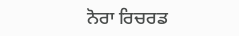ਨੋਰਾ ਰਿਚਰਡ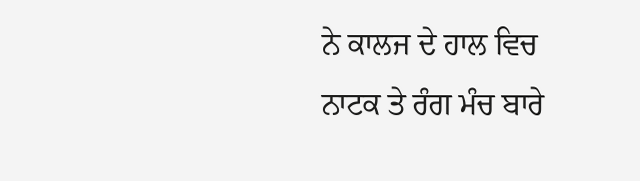ਨੇ ਕਾਲਜ ਦੇ ਹਾਲ ਵਿਚ ਨਾਟਕ ਤੇ ਰੰਗ ਮੰਚ ਬਾਰੇ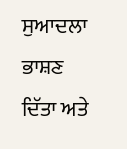ਸੁਆਦਲਾ ਭਾਸ਼ਣ ਦਿੱਤਾ ਅਤੇ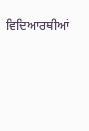ਵਿਦਿਆਰਥੀਆਂ